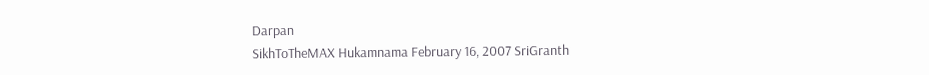Darpan
SikhToTheMAX Hukamnama February 16, 2007 SriGranth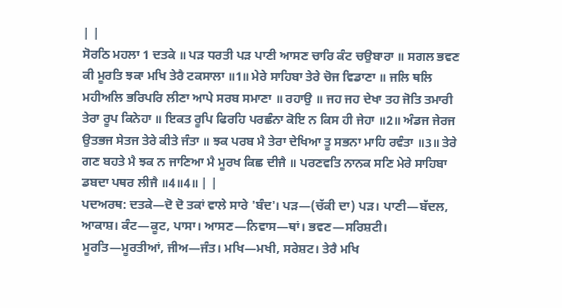| |
ਸੋਰਠਿ ਮਹਲਾ 1 ਦਤਕੇ ॥ ਪੜ ਧਰਤੀ ਪੜ ਪਾਣੀ ਆਸਣ ਚਾਰਿ ਕੰਟ ਚਉਬਾਰਾ ॥ ਸਗਲ ਭਵਣ ਕੀ ਮੂਰਤਿ ਝਕਾ ਮਖਿ ਤੇਰੈ ਟਕਸਾਲਾ ॥1॥ ਮੇਰੇ ਸਾਹਿਬਾ ਤੇਰੇ ਚੋਜ ਵਿਡਾਣਾ ॥ ਜਲਿ ਥਲਿ ਮਹੀਅਲਿ ਭਰਿਪਰਿ ਲੀਣਾ ਆਪੇ ਸਰਬ ਸਮਾਣਾ ॥ ਰਹਾਉ ॥ ਜਹ ਜਹ ਦੇਖਾ ਤਹ ਜੋਤਿ ਤਮਾਰੀ ਤੇਰਾ ਰੂਪ ਕਿਨੇਹਾ ॥ ਇਕਤ ਰੂਪਿ ਫਿਰਹਿ ਪਰਛੰਨਾ ਕੋਇ ਨ ਕਿਸ ਹੀ ਜੇਹਾ ॥2॥ ਅੰਡਜ ਜੇਰਜ ਉਤਭਜ ਸੇਤਜ ਤੇਰੇ ਕੀਤੇ ਜੰਤਾ ॥ ਝਕ ਪਰਬ ਮੈ ਤੇਰਾ ਦੇਖਿਆ ਤੂ ਸਭਨਾ ਮਾਹਿ ਰਵੰਤਾ ॥3॥ ਤੇਰੇ ਗਣ ਬਹਤੇ ਮੈ ਝਕ ਨ ਜਾਣਿਆ ਮੈ ਮੂਰਖ ਕਿਛ ਦੀਜੈ ॥ ਪਰਣਵਤਿ ਨਾਨਕ ਸਣਿ ਮੇਰੇ ਸਾਹਿਬਾ ਡਬਦਾ ਪਥਰ ਲੀਜੈ ॥4॥4॥ | |
ਪਦਅਰਥ: ਦਤਕੇ—ਦੋ ਦੋ ਤਕਾਂ ਵਾਲੇ ਸਾਰੇ 'ਬੰਦ'। ਪੜ—(ਚੱਕੀ ਦਾ) ਪੜ। ਪਾਣੀ—ਬੱਦਲ, ਆਕਾਸ਼। ਕੰਟ—ਕੂਟ, ਪਾਸਾ। ਆਸਣ—ਨਿਵਾਸ—ਥਾਂ। ਭਵਣ—ਸਰਿਸ਼ਟੀ। ਮੂਰਤਿ—ਮੂਰਤੀਆਂ, ਜੀਅ—ਜੰਤ। ਮਖਿ—ਮਖੀ, ਸਰੇਸ਼ਟ। ਤੇਰੈ ਮਖਿ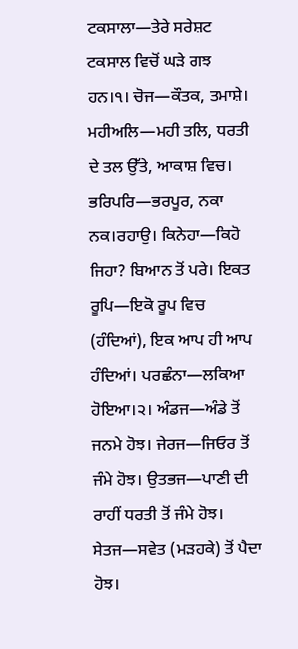ਟਕਸਾਲਾ—ਤੇਰੇ ਸਰੇਸ਼ਟ ਟਕਸਾਲ ਵਿਚੋਂ ਘੜੇ ਗਝ ਹਨ।੧। ਚੋਜ—ਕੌਤਕ, ਤਮਾਸ਼ੇ। ਮਹੀਅਲਿ—ਮਹੀ ਤਲਿ, ਧਰਤੀ ਦੇ ਤਲ ਉੱਤੇ, ਆਕਾਸ਼ ਵਿਚ। ਭਰਿਪਰਿ—ਭਰਪੂਰ, ਨਕਾ ਨਕ।ਰਹਾਉ। ਕਿਨੇਹਾ—ਕਿਹੋ ਜਿਹਾ? ਬਿਆਨ ਤੋਂ ਪਰੇ। ਇਕਤ ਰੂਪਿ—ਇਕੋ ਰੂਪ ਵਿਚ (ਹੰਦਿਆਂ), ਇਕ ਆਪ ਹੀ ਆਪ ਹੰਦਿਆਂ। ਪਰਛੰਨਾ—ਲਕਿਆ ਹੋਇਆ।੨। ਅੰਡਜ—ਅੰਡੇ ਤੋਂ ਜਨਮੇ ਹੋਝ। ਜੇਰਜ—ਜਿਓਰ ਤੋਂ ਜੰਮੇ ਹੋਝ। ਉਤਭਜ—ਪਾਣੀ ਦੀ ਰਾਹੀਂ ਧਰਤੀ ਤੋਂ ਜੰਮੇ ਹੋਝ। ਸੇਤਜ—ਸਵੇਤ (ਮੜਹਕੇ) ਤੋਂ ਪੈਦਾ ਹੋਝ।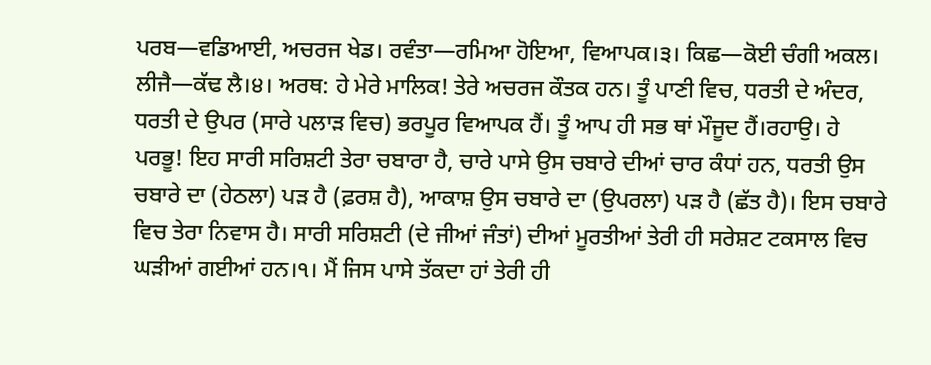ਪਰਬ—ਵਡਿਆਈ, ਅਚਰਜ ਖੇਡ। ਰਵੰਤਾ—ਰਮਿਆ ਹੋਇਆ, ਵਿਆਪਕ।੩। ਕਿਛ—ਕੋਈ ਚੰਗੀ ਅਕਲ। ਲੀਜੈ—ਕੱਢ ਲੈ।੪। ਅਰਥ: ਹੇ ਮੇਰੇ ਮਾਲਿਕ! ਤੇਰੇ ਅਚਰਜ ਕੌਤਕ ਹਨ। ਤੂੰ ਪਾਣੀ ਵਿਚ, ਧਰਤੀ ਦੇ ਅੰਦਰ, ਧਰਤੀ ਦੇ ਉਪਰ (ਸਾਰੇ ਪਲਾੜ ਵਿਚ) ਭਰਪੂਰ ਵਿਆਪਕ ਹੈਂ। ਤੂੰ ਆਪ ਹੀ ਸਭ ਥਾਂ ਮੌਜੂਦ ਹੈਂ।ਰਹਾਉ। ਹੇ ਪਰਭੂ! ਇਹ ਸਾਰੀ ਸਰਿਸ਼ਟੀ ਤੇਰਾ ਚਬਾਰਾ ਹੈ, ਚਾਰੇ ਪਾਸੇ ਉਸ ਚਬਾਰੇ ਦੀਆਂ ਚਾਰ ਕੰਧਾਂ ਹਨ, ਧਰਤੀ ਉਸ ਚਬਾਰੇ ਦਾ (ਹੇਠਲਾ) ਪੜ ਹੈ (ਫ਼ਰਸ਼ ਹੈ), ਆਕਾਸ਼ ਉਸ ਚਬਾਰੇ ਦਾ (ਉਪਰਲਾ) ਪੜ ਹੈ (ਛੱਤ ਹੈ)। ਇਸ ਚਬਾਰੇ ਵਿਚ ਤੇਰਾ ਨਿਵਾਸ ਹੈ। ਸਾਰੀ ਸਰਿਸ਼ਟੀ (ਦੇ ਜੀਆਂ ਜੰਤਾਂ) ਦੀਆਂ ਮੂਰਤੀਆਂ ਤੇਰੀ ਹੀ ਸਰੇਸ਼ਟ ਟਕਸਾਲ ਵਿਚ ਘੜੀਆਂ ਗਈਆਂ ਹਨ।੧। ਮੈਂ ਜਿਸ ਪਾਸੇ ਤੱਕਦਾ ਹਾਂ ਤੇਰੀ ਹੀ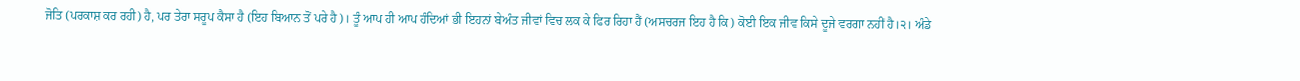ਜੋਤਿ (ਪਰਕਾਸ਼ ਕਰ ਰਹੀ) ਹੈ, ਪਰ ਤੇਰਾ ਸਰੂਪ ਕੈਸਾ ਹੈ (ਇਹ ਬਿਆਨ ਤੋਂ ਪਰੇ ਹੈ)। ਤੂੰ ਆਪ ਹੀ ਆਪ ਹੰਦਿਆਂ ਭੀ ਇਹਨਾਂ ਬੇਅੰਤ ਜੀਵਾਂ ਵਿਚ ਲਕ ਕੇ ਫਿਰ ਰਿਹਾ ਹੈਂ (ਅਸਚਰਜ ਇਹ ਹੈ ਕਿ) ਕੋਈ ਇਕ ਜੀਵ ਕਿਸੇ ਦੂਜੇ ਵਰਗਾ ਨਹੀਂ ਹੈ।੨। ਅੰਡੇ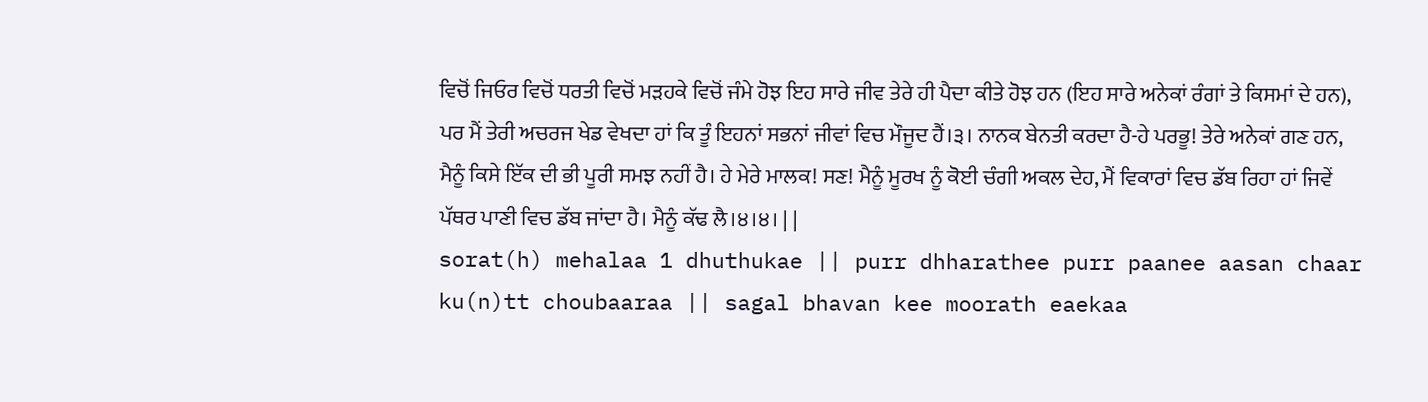ਵਿਚੋਂ ਜਿਓਰ ਵਿਚੋਂ ਧਰਤੀ ਵਿਚੋਂ ਮੜਹਕੇ ਵਿਚੋਂ ਜੰਮੇ ਹੋਝ ਇਹ ਸਾਰੇ ਜੀਵ ਤੇਰੇ ਹੀ ਪੈਦਾ ਕੀਤੇ ਹੋਝ ਹਨ (ਇਹ ਸਾਰੇ ਅਨੇਕਾਂ ਰੰਗਾਂ ਤੇ ਕਿਸਮਾਂ ਦੇ ਹਨ), ਪਰ ਮੈਂ ਤੇਰੀ ਅਚਰਜ ਖੇਡ ਵੇਖਦਾ ਹਾਂ ਕਿ ਤੂੰ ਇਹਨਾਂ ਸਭਨਾਂ ਜੀਵਾਂ ਵਿਚ ਮੌਜੂਦ ਹੈਂ।੩। ਨਾਨਕ ਬੇਨਤੀ ਕਰਦਾ ਹੈ-ਹੇ ਪਰਭੂ! ਤੇਰੇ ਅਨੇਕਾਂ ਗਣ ਹਨ, ਮੈਨੂੰ ਕਿਸੇ ਇੱਕ ਦੀ ਭੀ ਪੂਰੀ ਸਮਝ ਨਹੀਂ ਹੈ। ਹੇ ਮੇਰੇ ਮਾਲਕ! ਸਣ! ਮੈਨੂੰ ਮੂਰਖ ਨੂੰ ਕੋਈ ਚੰਗੀ ਅਕਲ ਦੇਹ, ਮੈਂ ਵਿਕਾਰਾਂ ਵਿਚ ਡੱਬ ਰਿਹਾ ਹਾਂ ਜਿਵੇਂ ਪੱਥਰ ਪਾਣੀ ਵਿਚ ਡੱਬ ਜਾਂਦਾ ਹੈ। ਮੈਨੂੰ ਕੱਢ ਲੈ।੪।੪। | |
sorat(h) mehalaa 1 dhuthukae || purr dhharathee purr paanee aasan chaar ku(n)tt choubaaraa || sagal bhavan kee moorath eaekaa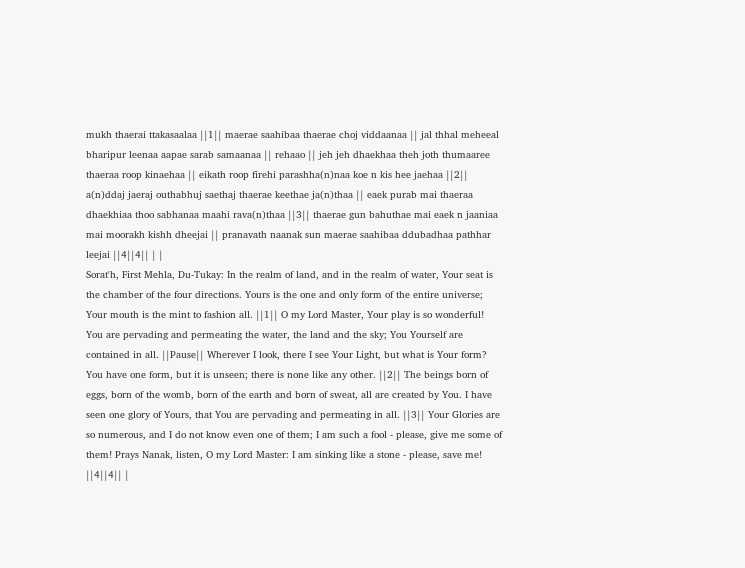mukh thaerai ttakasaalaa ||1|| maerae saahibaa thaerae choj viddaanaa || jal thhal meheeal bharipur leenaa aapae sarab samaanaa || rehaao || jeh jeh dhaekhaa theh joth thumaaree thaeraa roop kinaehaa || eikath roop firehi parashha(n)naa koe n kis hee jaehaa ||2|| a(n)ddaj jaeraj outhabhuj saethaj thaerae keethae ja(n)thaa || eaek purab mai thaeraa dhaekhiaa thoo sabhanaa maahi rava(n)thaa ||3|| thaerae gun bahuthae mai eaek n jaaniaa mai moorakh kishh dheejai || pranavath naanak sun maerae saahibaa ddubadhaa pathhar leejai ||4||4|| | |
Sorat'h, First Mehla, Du-Tukay: In the realm of land, and in the realm of water, Your seat is the chamber of the four directions. Yours is the one and only form of the entire universe; Your mouth is the mint to fashion all. ||1|| O my Lord Master, Your play is so wonderful! You are pervading and permeating the water, the land and the sky; You Yourself are contained in all. ||Pause|| Wherever I look, there I see Your Light, but what is Your form? You have one form, but it is unseen; there is none like any other. ||2|| The beings born of eggs, born of the womb, born of the earth and born of sweat, all are created by You. I have seen one glory of Yours, that You are pervading and permeating in all. ||3|| Your Glories are so numerous, and I do not know even one of them; I am such a fool - please, give me some of them! Prays Nanak, listen, O my Lord Master: I am sinking like a stone - please, save me! ||4||4|| |